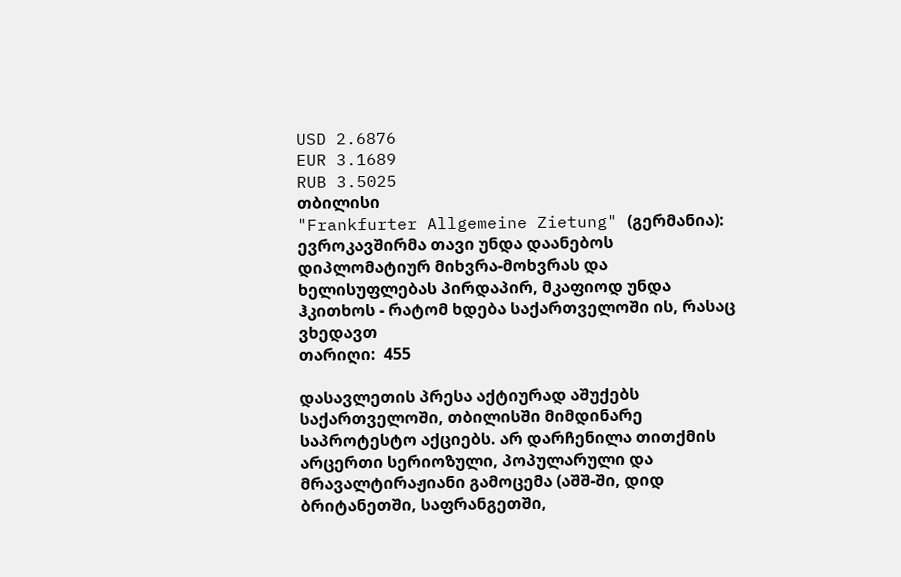USD 2.6876
EUR 3.1689
RUB 3.5025
თბილისი
"Frankfurter Allgemeine Zietung" (გერმანია): ევროკავშირმა თავი უნდა დაანებოს დიპლომატიურ მიხვრა-მოხვრას და ხელისუფლებას პირდაპირ, მკაფიოდ უნდა ჰკითხოს - რატომ ხდება საქართველოში ის, რასაც ვხედავთ
თარიღი:  455

დასავლეთის პრესა აქტიურად აშუქებს საქართველოში, თბილისში მიმდინარე საპროტესტო აქციებს. არ დარჩენილა თითქმის არცერთი სერიოზული, პოპულარული და მრავალტირაჟიანი გამოცემა (აშშ-ში, დიდ ბრიტანეთში, საფრანგეთში,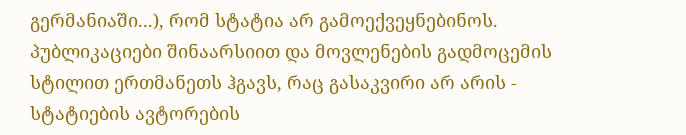გერმანიაში...), რომ სტატია არ გამოექვეყნებინოს. პუბლიკაციები შინაარსიით და მოვლენების გადმოცემის სტილით ერთმანეთს ჰგავს, რაც გასაკვირი არ არის - სტატიების ავტორების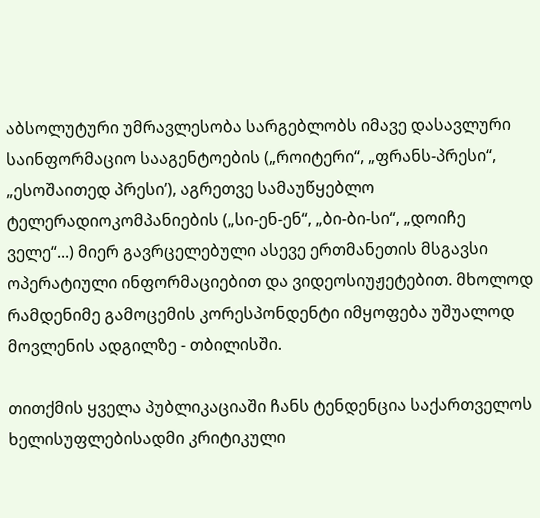აბსოლუტური უმრავლესობა სარგებლობს იმავე დასავლური საინფორმაციო სააგენტოების („როიტერი“, „ფრანს-პრესი“, „ესოშაითედ პრესი’), აგრეთვე სამაუწყებლო ტელერადიოკომპანიების („სი-ენ-ენ“, „ბი-ბი-სი“, „დოიჩე ველე“...) მიერ გავრცელებული ასევე ერთმანეთის მსგავსი ოპერატიული ინფორმაციებით და ვიდეოსიუჟეტებით. მხოლოდ რამდენიმე გამოცემის კორესპონდენტი იმყოფება უშუალოდ მოვლენის ადგილზე - თბილისში.

თითქმის ყველა პუბლიკაციაში ჩანს ტენდენცია საქართველოს ხელისუფლებისადმი კრიტიკული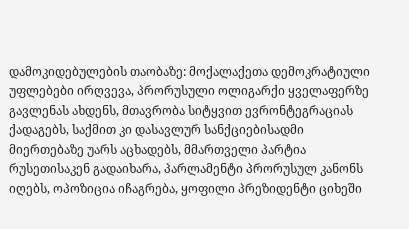დამოკიდებულების თაობაზე: მოქალაქეთა დემოკრატიული უფლებები ირღვევა, პრორუსული ოლიგარქი ყველაფერზე გავლენას ახდენს, მთავრობა სიტყვით ევრონტეგრაციას ქადაგებს, საქმით კი დასავლურ სანქციებისადმი მიერთებაზე უარს აცხადებს, მმართველი პარტია რუსეთისაკენ გადაიხარა, პარლამენტი პრორუსულ კანონს იღებს, ოპოზიცია იჩაგრება, ყოფილი პრეზიდენტი ციხეში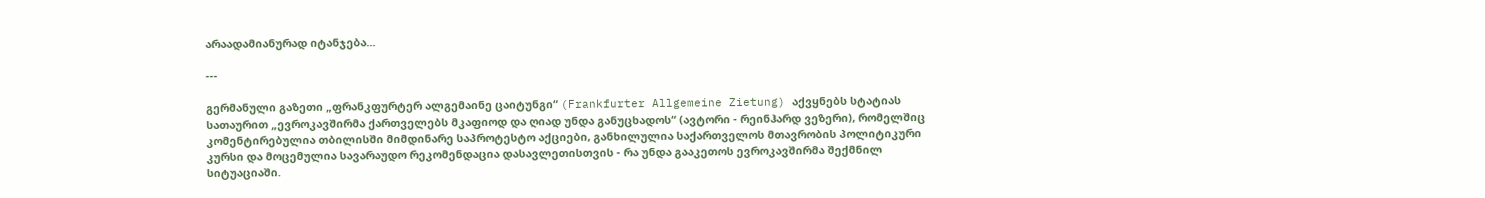არაადამიანურად იტანჯება...

---

გერმანული გაზეთი „ფრანკფურტერ ალგემაინე ცაიტუნგი“ (Frankfurter Allgemeine Zietung) აქვყნებს სტატიას სათაურით „ევროკავშირმა ქართველებს მკაფიოდ და ღიად უნდა განუცხადოს“ (ავტორი - რეინჰარდ ვეზერი), რომელშიც კომენტირებულია თბილისში მიმდინარე საპროტესტო აქციები, განხილულია საქართველოს მთავრობის პოლიტიკური კურსი და მოცემულია სავარაუდო რეკომენდაცია დასავლეთისთვის - რა უნდა გააკეთოს ევროკავშირმა შექმნილ სიტუაციაში.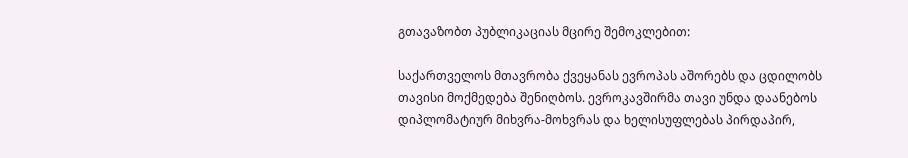გთავაზობთ პუბლიკაციას მცირე შემოკლებით:

საქართველოს მთავრობა ქვეყანას ევროპას აშორებს და ცდილობს თავისი მოქმედება შენიღბოს. ევროკავშირმა თავი უნდა დაანებოს დიპლომატიურ მიხვრა-მოხვრას და ხელისუფლებას პირდაპირ,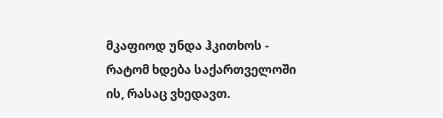მკაფიოდ უნდა ჰკითხოს - რატომ ხდება საქართველოში ის, რასაც ვხედავთ.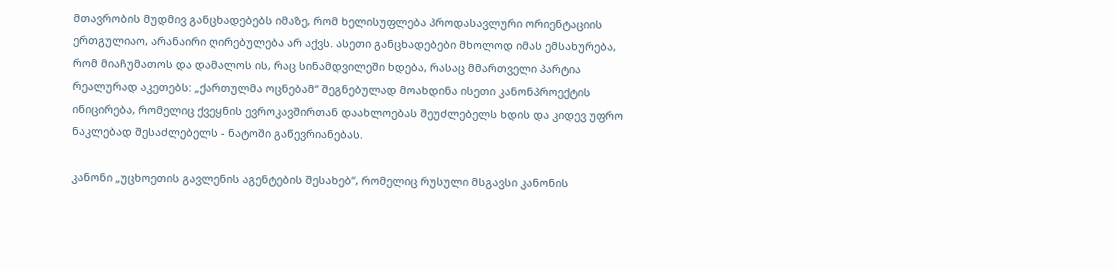მთავრობის მუდმივ განცხადებებს იმაზე, რომ ხელისუფლება პროდასავლური ორიენტაციის ერთგულიაო, არანაირი ღირებულება არ აქვს. ასეთი განცხადებები მხოლოდ იმას ემსახურება, რომ მიაჩუმათოს და დამალოს ის, რაც სინამდვილეში ხდება, რასაც მმართველი პარტია რეალურად აკეთებს: „ქართულმა ოცნებამ“ შეგნებულად მოახდინა ისეთი კანონპროექტის ინიცირება, რომელიც ქვეყნის ევროკავშირთან დაახლოებას შეუძლებელს ხდის და კიდევ უფრო ნაკლებად შესაძლებელს - ნატოში გაწევრიანებას.

კანონი „უცხოეთის გავლენის აგენტების შესახებ“, რომელიც რუსული მსგავსი კანონის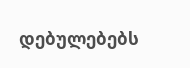დებულებებს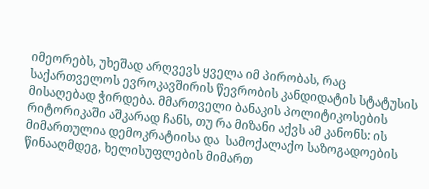იმეორებს, უხეშად არღვევს ყველა იმ პირობას, რაც საქართველოს ევროკავშირის წევრობის კანდიდატის სტატუსის მისაღებად ჭირდება. მმართველი ბანაკის პოლიტიკოსების რიტორიკაში აშკარად ჩანს, თუ რა მიზანი აქვს ამ კანონს: ის მიმართულია დემოკრატიისა და  სამოქალაქო საზოგადოების წინააღმდეგ, ხელისუფლების მიმართ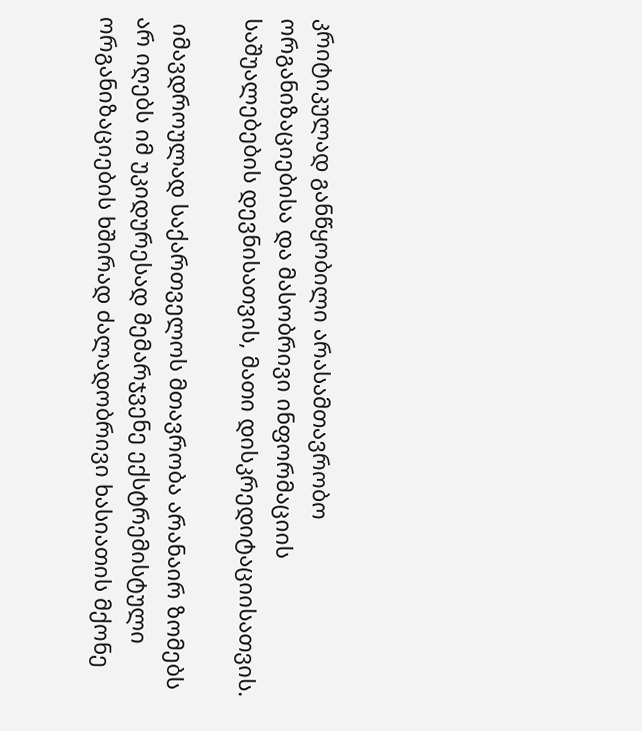კრიტიკულად განწყობილი არასამთავრობო ორგანიზაციებისა და მასობრივი ინფორმაციის საშუალებების დევნისათვის, მათი დისკრედიტაციისათვის.

 იმავდროულად საქართველოს მთავრობა არანაირ ზომებს არ იღებს იმ უკიდურესად მემარჯვენე ექსტრემისტული ორგანიზაციების ხშირად ძალადობრივი ხასიათის მქონე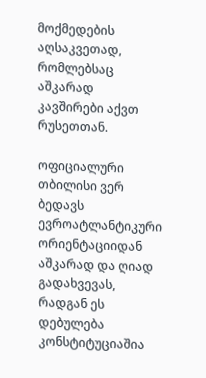მოქმედების აღსაკვეთად, რომლებსაც აშკარად კავშირები აქვთ რუსეთთან.

ოფიციალური თბილისი ვერ ბედავს ევროატლანტიკური ორიენტაციიდან აშკარად და ღიად გადახვევას, რადგან ეს დებულება კონსტიტუციაშია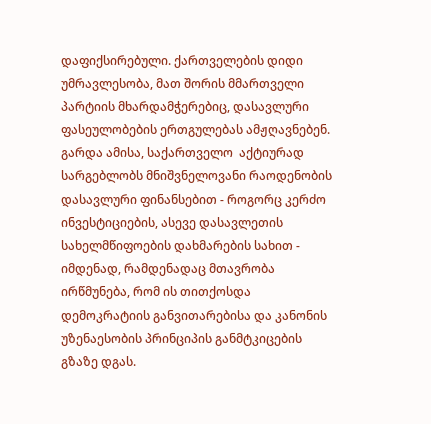დაფიქსირებული. ქართველების დიდი უმრავლესობა, მათ შორის მმართველი პარტიის მხარდამჭერებიც, დასავლური ფასეულობების ერთგულებას ამჟღავნებენ. გარდა ამისა, საქართველო  აქტიურად სარგებლობს მნიშვნელოვანი რაოდენობის დასავლური ფინანსებით - როგორც კერძო ინვესტიციების, ასევე დასავლეთის სახელმწიფოების დახმარების სახით - იმდენად, რამდენადაც მთავრობა ირწმუნება, რომ ის თითქოსდა დემოკრატიის განვითარებისა და კანონის უზენაესობის პრინციპის განმტკიცების გზაზე დგას.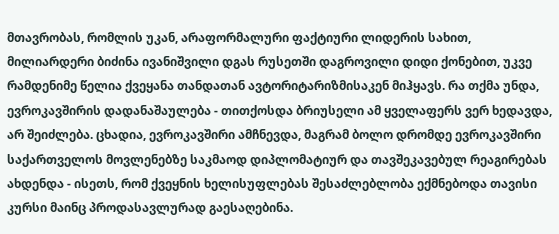მთავრობას, რომლის უკან, არაფორმალური ფაქტიური ლიდერის სახით, მილიარდერი ბიძინა ივანიშვილი დგას რუსეთში დაგროვილი დიდი ქონებით, უკვე რამდენიმე წელია ქვეყანა თანდათან ავტორიტარიზმისაკენ მიჰყავს. რა თქმა უნდა, ევროკავშირის დადანაშაულება - თითქოსდა ბრიუსელი ამ ყველაფერს ვერ ხედავდა, არ შეიძლება. ცხადია, ევროკავშირი ამჩნევდა, მაგრამ ბოლო დრომდე ევროკავშირი საქართველოს მოვლენებზე საკმაოდ დიპლომატიურ და თავშეკავებულ რეაგირებას ახდენდა - ისეთს, რომ ქვეყნის ხელისუფლებას შესაძლებლობა ექმნებოდა თავისი კურსი მაინც პროდასავლურად გაესაღებინა.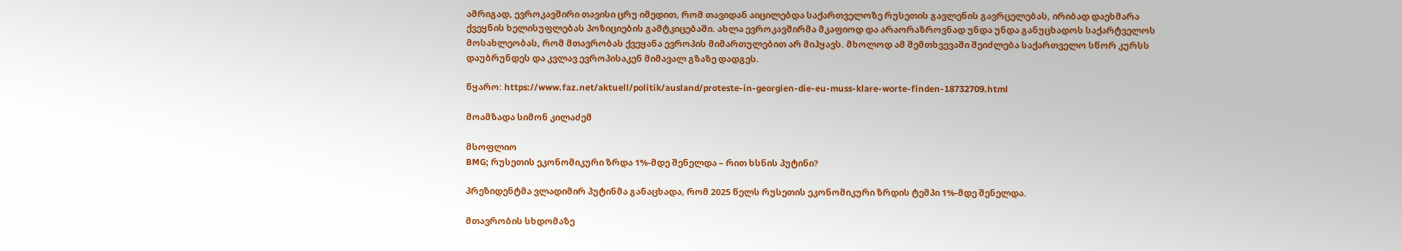ამრიგად, ევროკავშირი თავისი ცრუ იმედით, რომ თავიდან აიცილებდა საქართველოზე რუსეთის გავლენის გავრცელებას, ირიბად დაეხმარა ქვეყნის ხელისუფლებას პოზიციების გამტკიცებაში. ახლა ევროკავშირმა მკაფიოდ და არაორაზროვნად უნდა უნდა განუცხადოს საქარტველოს მოსახლეობას, რომ მთავრობას ქვეყანა ევროპის მიმართულებით არ მიჰყავს. მხოლოდ ამ შემთხვევაში შეიძლება საქართველო სწორ კურსს დაუბრუნდეს და კვლავ ევროპისაკენ მიმავალ გზაზე დადგეს.

წყარო: https://www.faz.net/aktuell/politik/ausland/proteste-in-georgien-die-eu-muss-klare-worte-finden-18732709.html

მოამზადა სიმონ კილაძემ

მსოფლიო
BMG; რუსეთის ეკონომიკური ზრდა 1%-მდე შენელდა – რით ხსნის პუტინი?

პრეზიდენტმა ვლადიმირ პუტინმა განაცხადა, რომ 2025 წელს რუსეთის ეკონომიკური ზრდის ტემპი 1%-მდე შენელდა.

მთავრობის სხდომაზე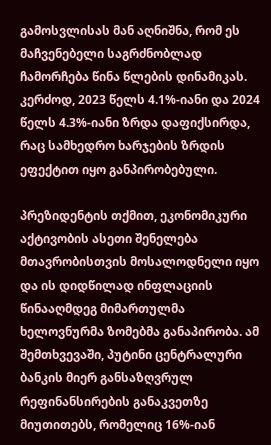გამოსვლისას მან აღნიშნა, რომ ეს მაჩვენებელი საგრძნობლად ჩამორჩება წინა წლების დინამიკას. კერძოდ, 2023 წელს 4.1%-იანი და 2024 წელს 4.3%-იანი ზრდა დაფიქსირდა, რაც სამხედრო ხარჯების ზრდის ეფექტით იყო განპირობებული.

პრეზიდენტის თქმით, ეკონომიკური აქტივობის ასეთი შენელება მთავრობისთვის მოსალოდნელი იყო და ის დიდწილად ინფლაციის წინააღმდეგ მიმართულმა ხელოვნურმა ზომებმა განაპირობა. ამ შემთხვევაში, პუტინი ცენტრალური ბანკის მიერ განსაზღვრულ რეფინანსირების განაკვეთზე მიუთითებს, რომელიც 16%-იან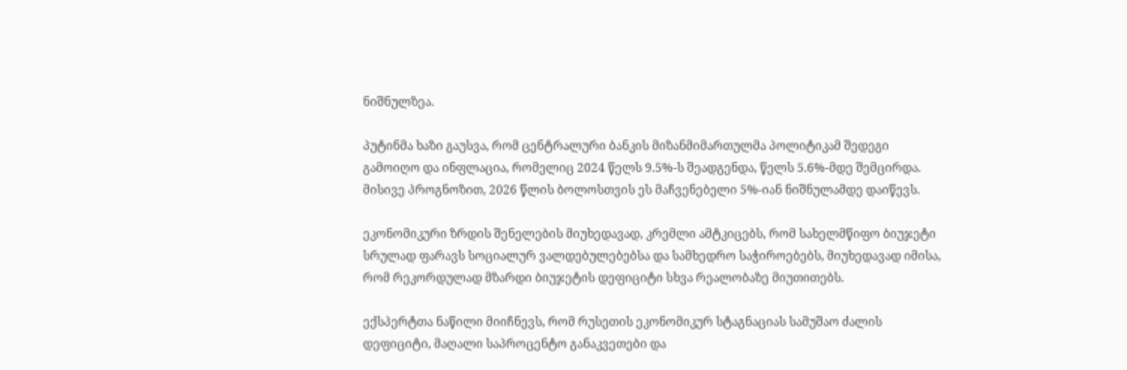ნიშნულზეა.

პუტინმა ხაზი გაუსვა, რომ ცენტრალური ბანკის მიზანმიმართულმა პოლიტიკამ შედეგი გამოიღო და ინფლაცია, რომელიც 2024 წელს 9.5%-ს შეადგენდა, წელს 5.6%-მდე შემცირდა. მისივე პროგნოზით, 2026 წლის ბოლოსთვის ეს მაჩვენებელი 5%-იან ნიშნულამდე დაიწევს.

ეკონომიკური ზრდის შენელების მიუხედავად, კრემლი ამტკიცებს, რომ სახელმწიფო ბიუჯეტი სრულად ფარავს სოციალურ ვალდებულებებსა და სამხედრო საჭიროებებს, მიუხედავად იმისა, რომ რეკორდულად მზარდი ბიუჯეტის დეფიციტი სხვა რეალობაზე მიუთითებს.

ექსპერტთა ნაწილი მიიჩნევს, რომ რუსეთის ეკონომიკურ სტაგნაციას სამუშაო ძალის დეფიციტი, მაღალი საპროცენტო განაკვეთები და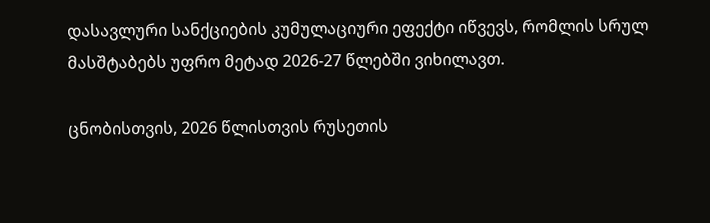დასავლური სანქციების კუმულაციური ეფექტი იწვევს, რომლის სრულ მასშტაბებს უფრო მეტად 2026-27 წლებში ვიხილავთ.

ცნობისთვის, 2026 წლისთვის რუსეთის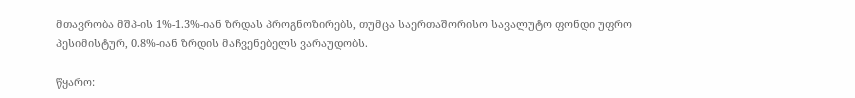მთავრობა მშპ-ის 1%-1.3%-იან ზრდას პროგნოზირებს, თუმცა საერთაშორისო სავალუტო ფონდი უფრო პესიმისტურ, 0.8%-იან ზრდის მაჩვენებელს ვარაუდობს.

წყარო: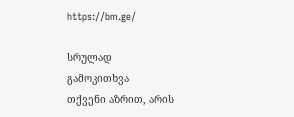https://bm.ge/

სრულად
გამოკითხვა
თქვენი აზრით, არის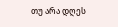თუ არა დღეს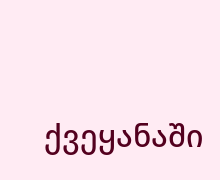ქვეყანაში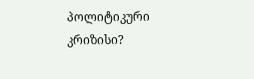პოლიტიკური კრიზისი?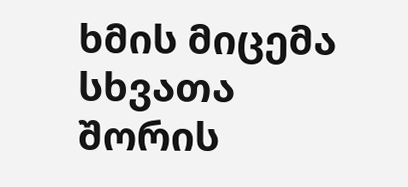ხმის მიცემა
სხვათა შორის